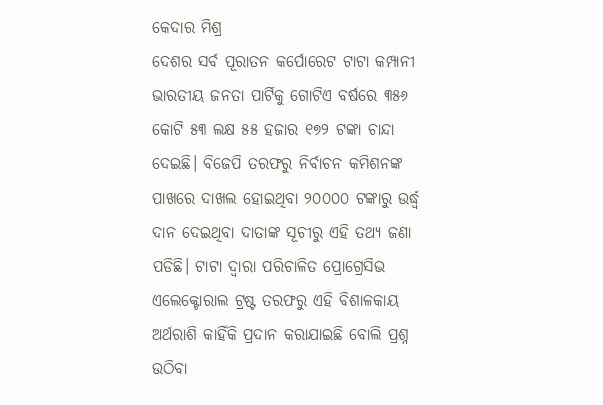କେଦାର ମିଶ୍ର
ଦେଶର ସର୍ବ ପୂରାତନ କର୍ପୋରେଟ ଟାଟା କମ୍ପାନୀ ଭାରତୀୟ ଜନତା ପାର୍ଟିକୁ ଗୋଟିଏ ବର୍ଷରେ ୩୫୬ କୋଟି ୫୩ ଲକ୍ଷ ୫୫ ହଜାର ୧୭୨ ଟଙ୍କା ଚାନ୍ଦା ଦେଇଛି। ବିଜେପି ତରଫରୁ ନିର୍ବାଚନ କମିଶନଙ୍କ ପାଖରେ ଦାଖଲ ହୋଇଥିବା ୨୦୦୦୦ ଟଙ୍କାରୁ ଉର୍ଦ୍ଧ୍ଵ ଦାନ ଦେଇଥିବା ଦାତାଙ୍କ ସୂଚୀରୁ ଏହି ତଥ୍ୟ ଜଣା ପଡିଛି। ଟାଟା ଦ୍ଵାରା ପରିଚାଳିତ ପ୍ରୋଗ୍ରେସିଭ ଏଲେକ୍ଟୋରାଲ ଟ୍ରଷ୍ଟ ତରଫରୁ ଏହି ବିଶାଳକାୟ ଅର୍ଥରାଶି କାହିଁକି ପ୍ରଦାନ କରାଯାଇଛି ବୋଲି ପ୍ରଶ୍ନ ଉଠିବା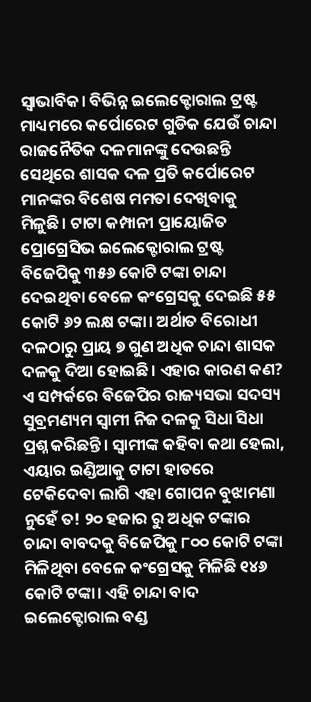ସ୍ଵାଭାବିକ। ବିଭିନ୍ନ ଇଲେକ୍ଟୋରାଲ ଟ୍ରଷ୍ଟ ମାଧ୍ୟମରେ କର୍ପୋରେଟ ଗୁଡିକ ଯେଉଁ ଚାନ୍ଦା ରାଜନୈତିକ ଦଳମାନଙ୍କୁ ଦେଉଛନ୍ତି ସେଥିରେ ଶାସକ ଦଳ ପ୍ରତି କର୍ପୋରେଟ ମାନଙ୍କର ବିଶେଷ ମମତା ଦେଖିବାକୁ ମିଳୁଛି। ଟାଟା କମ୍ପାନୀ ପ୍ରାୟୋଜିତ ପ୍ରୋଗ୍ରେସିଭ ଇଲେକ୍ଟୋରାଲ ଟ୍ରଷ୍ଟ ବିଜେପିକୁ ୩୫୬ କୋଟି ଟଙ୍କା ଚାନ୍ଦା ଦେଇଥିବା ବେଳେ କଂଗ୍ରେସକୁ ଦେଇଛି ୫୫ କୋଟି ୬୨ ଲକ୍ଷ ଟଙ୍କା। ଅର୍ଥାତ ବିରୋଧୀ ଦଳଠାରୁ ପ୍ରାୟ ୭ ଗୁଣ ଅଧିକ ଚାନ୍ଦା ଶାସକ ଦଳକୁ ଦିଆ ହୋଇଛି। ଏହାର କାରଣ କଣ?
ଏ ସମ୍ପର୍କରେ ବିଜେପିର ରାଜ୍ୟସଭା ସଦସ୍ୟ ସୁବ୍ରମଣ୍ୟମ ସ୍ଵାମୀ ନିଜ ଦଳକୁ ସିଧା ସିଧା ପ୍ରଶ୍ନ କରିଛନ୍ତି। ସ୍ବାମୀଙ୍କ କହିବା କଥା ହେଲା, ଏୟାର ଇଣ୍ଡିଆକୁ ଟାଟା ହାତରେ ଟେକିଦେବା ଲାଗି ଏହା ଗୋପନ ବୁଝାମଣା ନୁହେଁ ତ! ୨୦ ହଜାର ରୁ ଅଧିକ ଟଙ୍କାର ଚାନ୍ଦା ବାବଦକୁ ବିଜେପିକୁ ୮୦୦ କୋଟି ଟଙ୍କା ମିଳିଥିବା ବେଳେ କଂଗ୍ରେସକୁ ମିଳିଛି ୧୪୬ କୋଟି ଟଙ୍କା। ଏହି ଚାନ୍ଦା ବାଦ ଇଲେକ୍ଟୋରାଲ ବଣ୍ଡ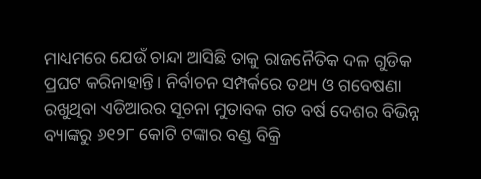ମାଧ୍ୟମରେ ଯେଉଁ ଚାନ୍ଦା ଆସିଛି ତାକୁ ରାଜନୈତିକ ଦଳ ଗୁଡିକ ପ୍ରଘଟ କରିନାହାନ୍ତି। ନିର୍ବାଚନ ସମ୍ପର୍କରେ ତଥ୍ୟ ଓ ଗବେଷଣା ରଖୁଥିବା ଏଡିଆରର ସୂଚନା ମୁତାବକ ଗତ ବର୍ଷ ଦେଶର ବିଭିନ୍ନ ବ୍ୟାଙ୍କରୁ ୬୧୨୮ କୋଟି ଟଙ୍କାର ବଣ୍ଡ ବିକ୍ରି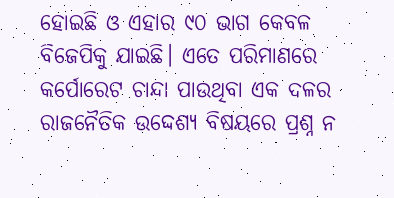ହୋଇଛି ଓ ଏହାର ୯୦ ଭାଗ କେବଳ ବିଜେପିକୁ ଯାଇଛି। ଏତେ ପରିମାଣରେ କର୍ପୋରେଟ ଚାନ୍ଦା ପାଉଥିବା ଏକ ଦଳର ରାଜନୈତିକ ଉଦ୍ଦେଶ୍ୟ ବିଷୟରେ ପ୍ରଶ୍ନ ନ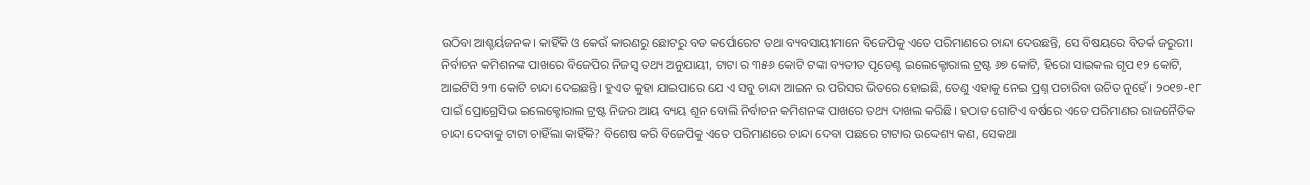ଉଠିବା ଆଶ୍ଚର୍ୟଜନକ। କାହିଁକି ଓ କେଉଁ କାରଣରୁ ଛୋଟରୁ ବଡ କର୍ପୋରେଟ ତଥା ବ୍ୟବସାୟୀମାନେ ବିଜେପିକୁ ଏତେ ପରିମାଣରେ ଚାନ୍ଦା ଦେଉଛନ୍ତି, ସେ ବିଷୟରେ ବିତର୍କ ଜରୁରୀ।
ନିର୍ବାଚନ କମିଶନଙ୍କ ପାଖରେ ବିଜେପିର ନିଜସ୍ଵ ତଥ୍ୟ ଅନୁଯାୟୀ, ଟାଟା ର ୩୫୬ କୋଟି ଟଙ୍କା ବ୍ୟତୀତ ପୃଡେଣ୍ଟ ଇଲେକ୍ଟୋରାଲ ଟ୍ରଷ୍ଟ ୬୭ କୋଟି, ହିରୋ ସାଇକଲ ଗୃପ ୧୨ କୋଟି, ଆଇଟିସି ୨୩ କୋଟି ଚାନ୍ଦା ଦେଇଛନ୍ତି। ହୁଏତ କୁହା ଯାଇପାରେ ଯେ ଏ ସବୁ ଚାନ୍ଦା ଆଇନ ର ପରିସର ଭିତରେ ହୋଇଛି, ତେଣୁ ଏହାକୁ ନେଇ ପ୍ରଶ୍ନ ପଚାରିବା ଉଚିତ ନୁହେଁ। ୨୦୧୭-୧୮ ପାଇଁ ପ୍ରୋଗ୍ରେସିଭ ଇଲେକ୍ଟୋରାଲ ଟ୍ରଷ୍ଟ ନିଜର ଆୟ ବ୍ୟୟ ଶୂନ ବୋଲି ନିର୍ବାଚନ କମିଶନଙ୍କ ପାଖରେ ତଥ୍ୟ ଦାଖଲ କରିଛି। ହଠାତ ଗୋଟିଏ ବର୍ଷରେ ଏତେ ପରିମାଣର ରାଜନୈତିକ ଚାନ୍ଦା ଦେବାକୁ ଟାଟା ଚାହିଁଲା କାହିଁକି? ବିଶେଷ କରି ବିଜେପିକୁ ଏତେ ପରିମାଣରେ ଚାନ୍ଦା ଦେବା ପଛରେ ଟାଟାର ଉଦ୍ଦେଶ୍ୟ କଣ, ସେକଥା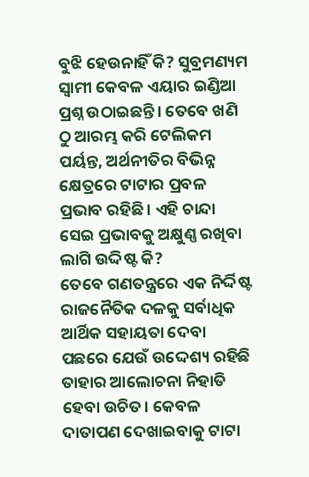ବୁଝି ହେଉନାହିଁ କି? ସୁବ୍ରମଣ୍ୟମ ସ୍ଵାମୀ କେବଳ ଏୟାର ଇଣ୍ଡିଆ ପ୍ରଶ୍ନ ଉଠାଇଛନ୍ତି। ତେବେ ଖଣି ଠୁ ଆରମ୍ଭ କରି ଟେଲିକମ ପର୍ୟନ୍ତ, ଅର୍ଥନୀତିର ବିଭିନ୍ନ କ୍ଷେତ୍ରରେ ଟାଟାର ପ୍ରବଳ ପ୍ରଭାବ ରହିଛି। ଏହି ଚାନ୍ଦା ସେଇ ପ୍ରଭାବକୁ ଅକ୍ଷୁଣ୍ଣ ରଖିବା ଲାଗି ଉଦ୍ଦିଷ୍ଟ କି?
ତେବେ ଗଣତନ୍ତ୍ରରେ ଏକ ନିର୍ଦ୍ଦିଷ୍ଟ ରାଜନୈତିକ ଦଳକୁ ସର୍ବାଧିକ ଆର୍ଥିକ ସହାୟତା ଦେବା ପଛରେ ଯେଉଁ ଉଦ୍ଦେଶ୍ୟ ରହିଛି ତାହାର ଆଲୋଚନା ନିହାତି ହେବା ଉଚିତ। କେବଳ ଦାତାପଣ ଦେଖାଇବାକୁ ଟାଟା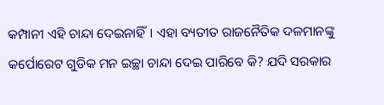କମ୍ପାନୀ ଏହି ଚାନ୍ଦା ଦେଇନାହିଁ। ଏହା ବ୍ୟତୀତ ରାଜନୈତିକ ଦଳମାନଙ୍କୁ କର୍ପୋରେଟ ଗୁଡିକ ମନ ଇଚ୍ଛା ଚାନ୍ଦା ଦେଇ ପାରିବେ କି? ଯଦି ସରକାର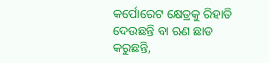କର୍ପୋରେଟ କ୍ଷେତ୍ରକୁ ରିହାତି ଦେଉଛନ୍ତି ବା ଋଣ ଛାଡ କରୁଛନ୍ତି,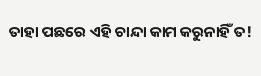ତାହା ପଛରେ ଏହି ଚାନ୍ଦା କାମ କରୁନାହିଁ ତ!